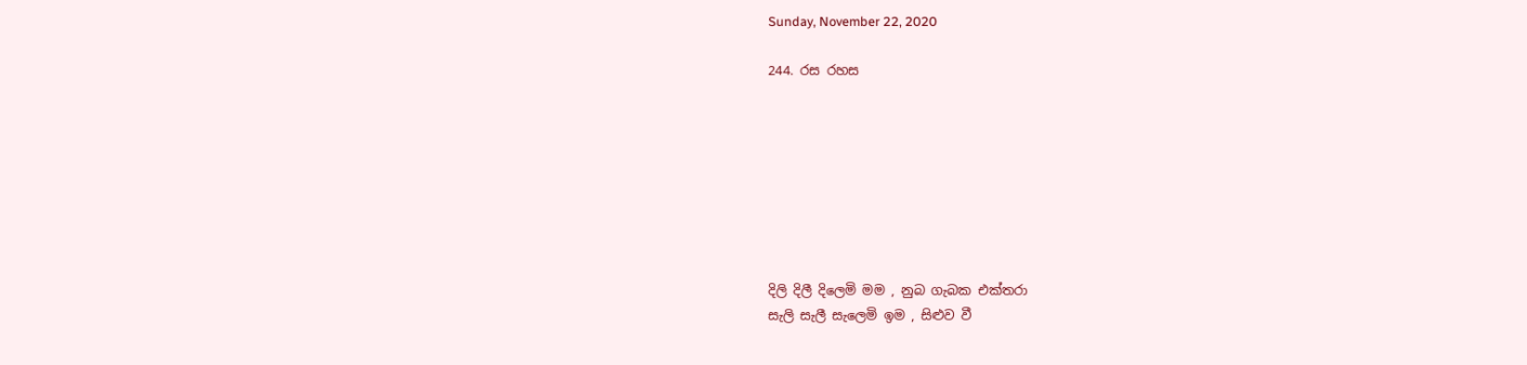Sunday, November 22, 2020

244. රස රහස








දිලි දිලී දිලෙමි මම , නුබ ගැබක එක්තරා
සැලි සැලී සැලෙමි ඉම , සිළුව වී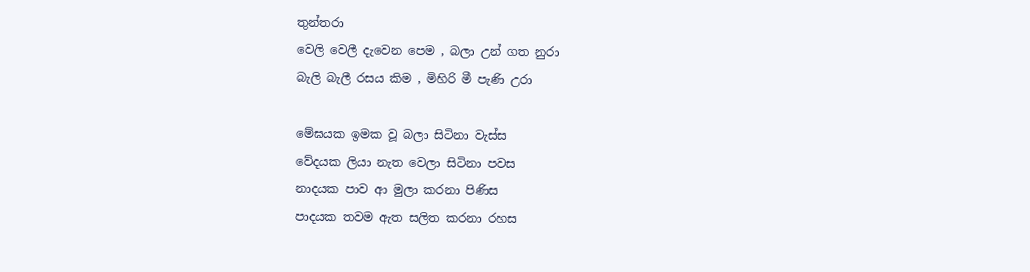තුන්තරා
වෙලි වෙලී දැවෙන පෙම , බලා උන් ගත නුරා
බැලි බැලී රසය කිම , මිහිරි මී පැණි උරා

මේඝයක ඉමක වූ බලා සිටිනා වැස්ස
වේදයක ලියා නැත වෙලා සිටිනා පවස
නාදයක පාව ආ මුලා කරනා පිණිස
පාදයක තවම ඇත සලිත කරනා රහස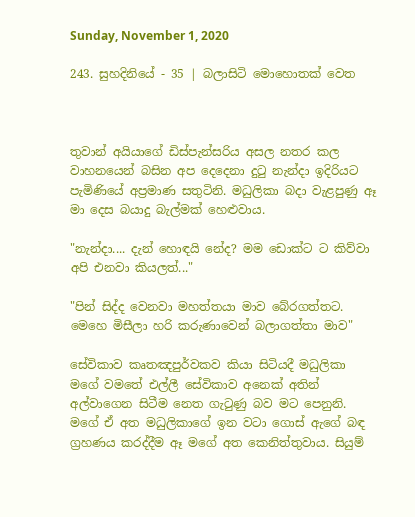Sunday, November 1, 2020

243. සුහදිනියේ - 35 | බලාසිටි මොහොතක් වෙත



තුවාන් අයියාගේ ඩිස්පැන්සරිය අසල නතර කල වාහනයෙන් බසින අප දෙදෙනා දුටු නැන්දා ඉදිරියට පැමිණියේ අප්‍රමාණ සතුටිනි. මධුලිකා බදා වැළපුණු ඈ මා දෙස බයාදු බැල්මක් හෙළුවාය.

"නැන්දා.... දැන් හොඳයි නේද? මම ඩොක්ට ට කිව්වා අපි එනවා කියලත්..."

"පින් සිද්ද වෙනවා මහත්තයා මාව බේරගත්තට. මෙහෙ මිසීලා හරි කරුණාවෙන් බලාගත්තා මාව"

සේවිකාව කෘතඤපුර්වකව කියා සිටියදී මධුලිකා මගේ වමතේ එල්ලී සේවිකාව අනෙක් අතින් අල්වාගෙන සිටීම නෙත ගැටුණු බව මට පෙනුනි. මගේ ඒ අත මධුලිකාගේ ඉන වටා ගොස් ඇගේ බඳ ග්‍රහණය කරද්දීම ඈ මගේ අත කෙනිත්තුවාය. සියුම්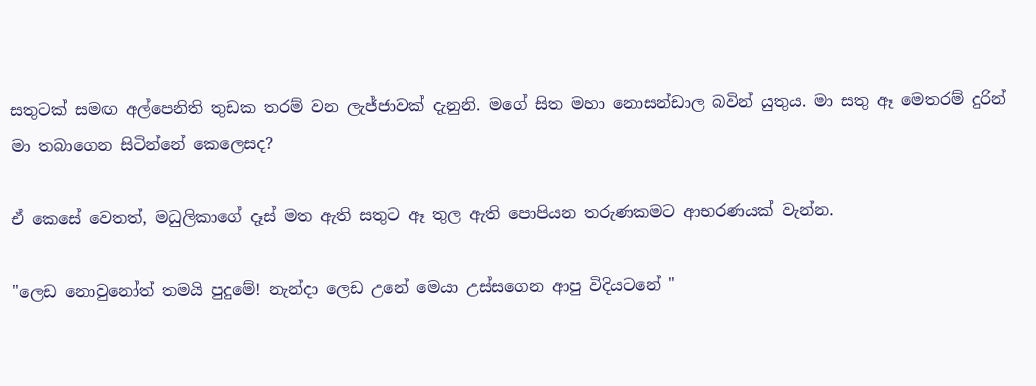සතුටක් සමඟ අල්පෙනිති තුඩක තරම් වන ලැජ්ජාවක් දැනුනි. මගේ සිත මහා නොසන්ඩාල බවින් යුතුය. මා සතු ඈ මෙතරම් දුරින් මා තබාගෙන සිටින්නේ කෙලෙසද?

ඒ කෙසේ වෙතත්, මධුලිකාගේ දෑස් මත ඇති සතුට ඈ තුල ඇති පොපියන තරුණකමට ආභරණයක් වැන්න.

"ලෙඩ නොවුනෝත් තමයි පුදුමේ! නැන්දා ලෙඩ උනේ මෙයා උස්සගෙන ආපු විදියටනේ "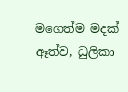මගෙත්ම මදක් ඈත්ව, ධුලිකා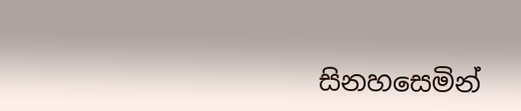සිනහසෙමින්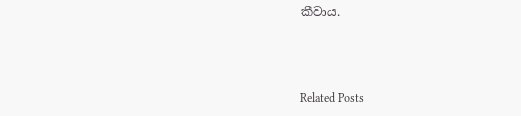කීවාය.



Related Posts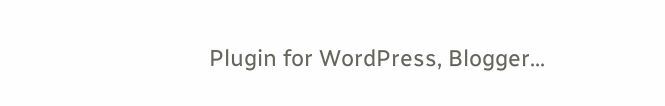Plugin for WordPress, Blogger...